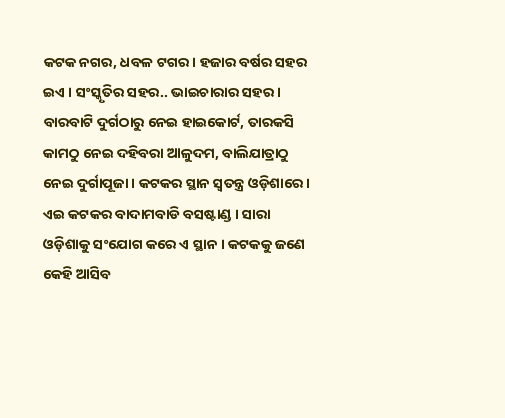କଟକ ନଗର, ଧବଳ ଟଗର । ହଜାର ବର୍ଷର ସହର ଇଏ । ସଂସ୍କୃତିର ସହର.. ଭାଇଚାରାର ସହର । ବାରବାଟି ଦୁର୍ଗଠାରୁ ନେଇ ହାଇକୋର୍ଟ, ତାରକସି କାମଠୁ ନେଇ ଦହିବରା ଆଳୁଦମ, ବାଲିଯାତ୍ରାଠୁ ନେଇ ଦୁର୍ଗାପୂଜା । କଟକର ସ୍ଥାନ ସ୍ୱତନ୍ତ୍ର ଓଡ଼ିଶାରେ ।
ଏଇ କଟକର ବାଦାମବାଡି ବସଷ୍ଟାଣ୍ଡ । ସାରା ଓଡ଼ିଶାକୁ ସଂଯୋଗ କରେ ଏ ସ୍ଥାନ । କଟକକୁ ଜଣେ କେହି ଆସିବ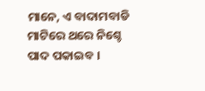ମାନେ, ଏ ବାଦାମବାଡି ମାଟିରେ ଥରେ ନିଶ୍ଚେ ପାଦ ପକାଇବ ।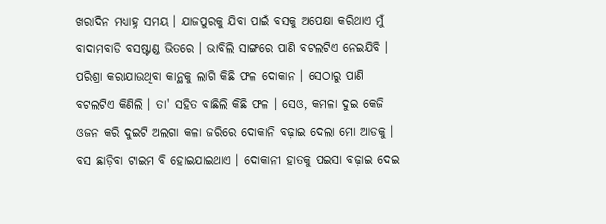ଖରାଦିନ ମଧ୍ୟାହ୍ନ ସମୟ । ଯାଜପୁରକୁ ଯିବା ପାଇଁ ବସକୁ ଅପେକ୍ଷା କରିଥାଏ ମୁଁ ବାଦାମବାଡି ବସଷ୍ଟାଣ୍ଡ ଭିତରେ । ଭାବିଲି ସାଙ୍ଗରେ ପାଣି ବଟଲଟିଏ ନେଇଯିବି । ପରିଶ୍ରା କରାଯାଉଥିବା କାନ୍ଥକୁ ଲାଗି କିଛି ଫଳ ଦୋକାନ । ସେଠାରୁ ପାଣି ବଟଲଟିଏ କିଣିଲି । ତା' ସହିତ ବାଛିଲି କିଛି ଫଳ । ସେଓ, କମଳା ଦୁଇ କେଜି ଓଜନ କରି ଦୁଇଟି ଅଲଗା କଳା ଜରିରେ ଦୋକାନି ବଢ଼ାଇ ଦେଲା ମୋ ଆଡକୁ । ବସ ଛାଡ଼ିବା ଟାଇମ ବି ହୋଇଯାଇଥାଏ । ଦୋକାନୀ ହାତକୁ ପଇସା ବଢ଼ାଇ ଦେଇ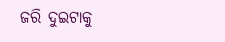ଜରି ଦୁଇଟାକୁ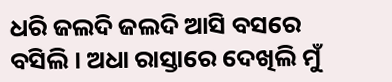ଧରି ଜଲଦି ଜଲଦି ଆସି ବସରେ ବସିଲି । ଅଧା ରାସ୍ତାରେ ଦେଖିଲି ମୁଁ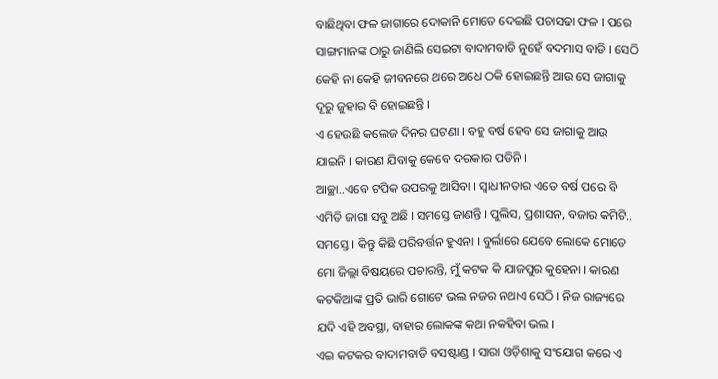ବାଛିଥିବା ଫଳ ଜାଗାରେ ଦୋକାନି ମୋତେ ଦେଇଛି ପଚାସଢା ଫଳ । ପରେ ସାଙ୍ଗମାନଙ୍କ ଠାରୁ ଜାଣିଲି ସେଇଟା ବାଦାମବାଡି ନୁହେଁ ବଦମାସ ବାଡି । ସେଠି କେହି ନା କେହି ଜୀବନରେ ଥରେ ଅଧେ ଠକି ହୋଇଛନ୍ତି ଆଉ ସେ ଜାଗାକୁ ଦୂରୁ ଜୁହାର ବି ହୋଇଛନ୍ତି ।
ଏ ହେଉଛି କଲେଜ ଦିନର ଘଟଣା । ବହୁ ବର୍ଷ ହେବ ସେ ଜାଗାକୁ ଆଉ ଯାଇନି । କାରଣ ଯିବାକୁ କେବେ ଦରକାର ପଡିନି ।
ଆଚ୍ଛା..ଏବେ ଟପିକ ଉପରକୁ ଆସିବା । ସ୍ଵାଧୀନତାର ଏତେ ବର୍ଷ ପରେ ବି ଏମିତି ଜାଗା ସବୁ ଅଛି । ସମସ୍ତେ ଜାଣନ୍ତି । ପୁଲିସ, ପ୍ରଶାସନ, ବଜାର କମିଟି.. ସମସ୍ତେ । କିନ୍ତୁ କିଛି ପରିବର୍ତ୍ତନ ହୁଏନା । ବୁର୍ଲାରେ ଯେବେ ଲୋକେ ମୋତେ ମୋ ଜିଲ୍ଲା ବିଷୟରେ ପଚାରନ୍ତି, ମୁଁ କଟକ କି ଯାଜପୁର କୁହେନା । କାରଣ କଟକିଆଙ୍କ ପ୍ରତି ଭାରି ଗୋଟେ ଭଲ ନଜର ନଥାଏ ସେଠି । ନିଜ ରାଜ୍ୟରେ ଯଦି ଏହି ଅବସ୍ଥା, ବାହାର ଲୋକଙ୍କ କଥା ନକହିବା ଭଲ ।
ଏଇ କଟକର ବାଦାମବାଡି ବସଷ୍ଟାଣ୍ଡ । ସାରା ଓଡ଼ିଶାକୁ ସଂଯୋଗ କରେ ଏ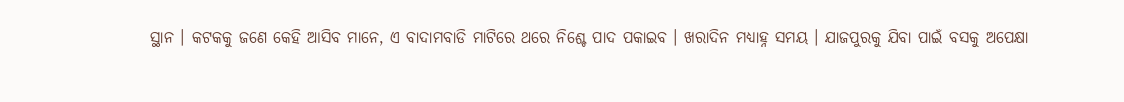ସ୍ଥାନ । କଟକକୁ ଜଣେ କେହି ଆସିବ ମାନେ, ଏ ବାଦାମବାଡି ମାଟିରେ ଥରେ ନିଶ୍ଚେ ପାଦ ପକାଇବ । ଖରାଦିନ ମଧ୍ୟାହ୍ନ ସମୟ । ଯାଜପୁରକୁ ଯିବା ପାଇଁ ବସକୁ ଅପେକ୍ଷା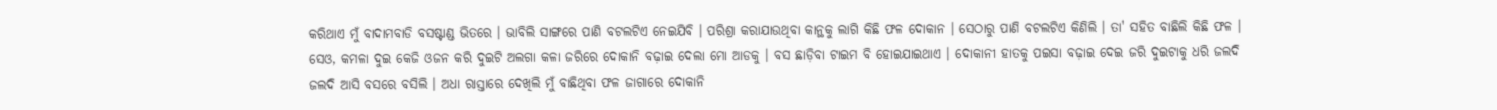କରିଥାଏ ମୁଁ ବାଦାମବାଡି ବସଷ୍ଟାଣ୍ଡ ଭିତରେ । ଭାବିଲି ସାଙ୍ଗରେ ପାଣି ବଟଲଟିଏ ନେଇଯିବି । ପରିଶ୍ରା କରାଯାଉଥିବା କାନ୍ଥକୁ ଲାଗି କିଛି ଫଳ ଦୋକାନ । ସେଠାରୁ ପାଣି ବଟଲଟିଏ କିଣିଲି । ତା' ସହିତ ବାଛିଲି କିଛି ଫଳ । ସେଓ, କମଳା ଦୁଇ କେଜି ଓଜନ କରି ଦୁଇଟି ଅଲଗା କଳା ଜରିରେ ଦୋକାନି ବଢ଼ାଇ ଦେଲା ମୋ ଆଡକୁ । ବସ ଛାଡ଼ିବା ଟାଇମ ବି ହୋଇଯାଇଥାଏ । ଦୋକାନୀ ହାତକୁ ପଇସା ବଢ଼ାଇ ଦେଇ ଜରି ଦୁଇଟାକୁ ଧରି ଜଲଦି ଜଲଦି ଆସି ବସରେ ବସିଲି । ଅଧା ରାସ୍ତାରେ ଦେଖିଲି ମୁଁ ବାଛିଥିବା ଫଳ ଜାଗାରେ ଦୋକାନି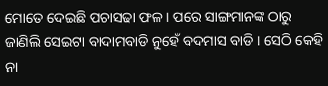ମୋତେ ଦେଇଛି ପଚାସଢା ଫଳ । ପରେ ସାଙ୍ଗମାନଙ୍କ ଠାରୁ ଜାଣିଲି ସେଇଟା ବାଦାମବାଡି ନୁହେଁ ବଦମାସ ବାଡି । ସେଠି କେହି ନା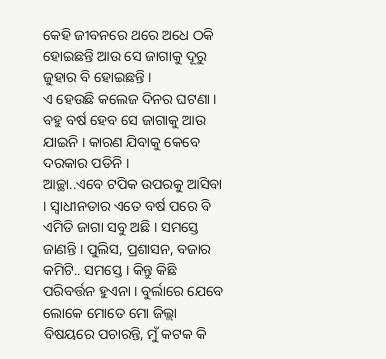କେହି ଜୀବନରେ ଥରେ ଅଧେ ଠକି ହୋଇଛନ୍ତି ଆଉ ସେ ଜାଗାକୁ ଦୂରୁ ଜୁହାର ବି ହୋଇଛନ୍ତି ।
ଏ ହେଉଛି କଲେଜ ଦିନର ଘଟଣା । ବହୁ ବର୍ଷ ହେବ ସେ ଜାଗାକୁ ଆଉ ଯାଇନି । କାରଣ ଯିବାକୁ କେବେ ଦରକାର ପଡିନି ।
ଆଚ୍ଛା..ଏବେ ଟପିକ ଉପରକୁ ଆସିବା । ସ୍ଵାଧୀନତାର ଏତେ ବର୍ଷ ପରେ ବି ଏମିତି ଜାଗା ସବୁ ଅଛି । ସମସ୍ତେ ଜାଣନ୍ତି । ପୁଲିସ, ପ୍ରଶାସନ, ବଜାର କମିଟି.. ସମସ୍ତେ । କିନ୍ତୁ କିଛି ପରିବର୍ତ୍ତନ ହୁଏନା । ବୁର୍ଲାରେ ଯେବେ ଲୋକେ ମୋତେ ମୋ ଜିଲ୍ଲା ବିଷୟରେ ପଚାରନ୍ତି, ମୁଁ କଟକ କି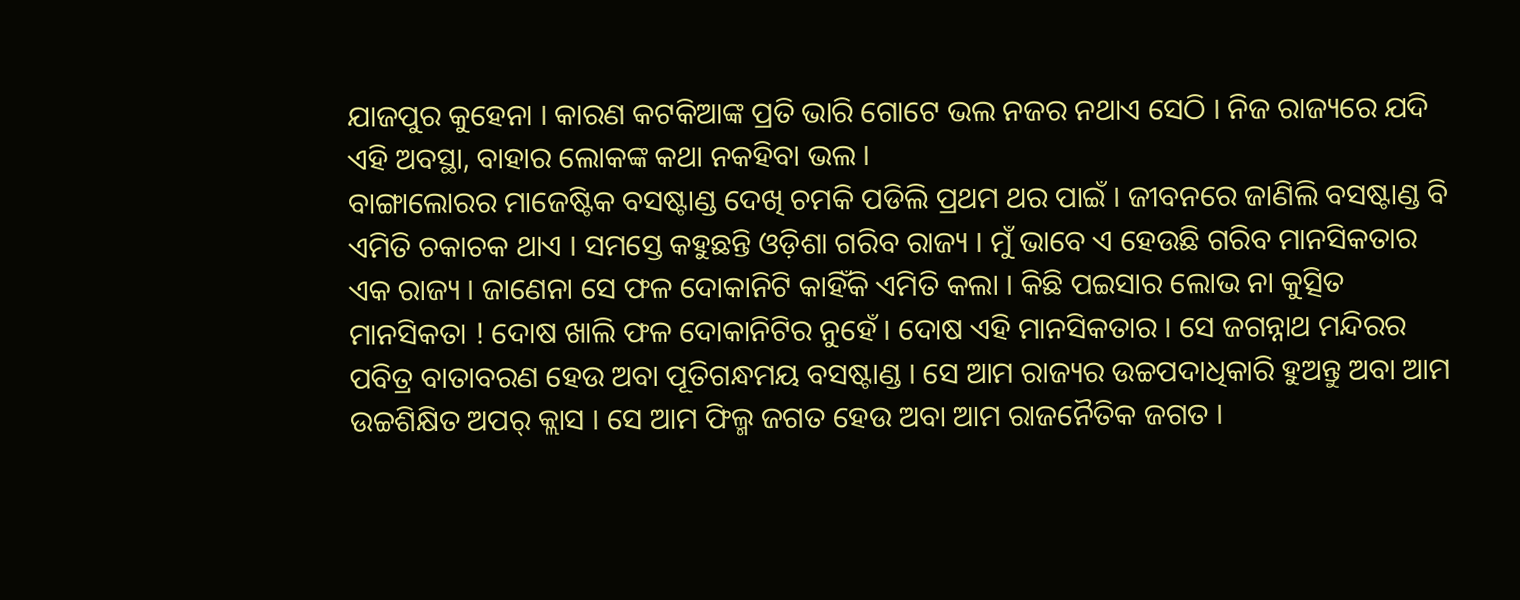ଯାଜପୁର କୁହେନା । କାରଣ କଟକିଆଙ୍କ ପ୍ରତି ଭାରି ଗୋଟେ ଭଲ ନଜର ନଥାଏ ସେଠି । ନିଜ ରାଜ୍ୟରେ ଯଦି ଏହି ଅବସ୍ଥା, ବାହାର ଲୋକଙ୍କ କଥା ନକହିବା ଭଲ ।
ବାଙ୍ଗାଲୋରର ମାଜେଷ୍ଟିକ ବସଷ୍ଟାଣ୍ଡ ଦେଖି ଚମକି ପଡିଲି ପ୍ରଥମ ଥର ପାଇଁ । ଜୀବନରେ ଜାଣିଲି ବସଷ୍ଟାଣ୍ଡ ବି ଏମିତି ଚକାଚକ ଥାଏ । ସମସ୍ତେ କହୁଛନ୍ତି ଓଡ଼ିଶା ଗରିବ ରାଜ୍ୟ । ମୁଁ ଭାବେ ଏ ହେଉଛି ଗରିବ ମାନସିକତାର ଏକ ରାଜ୍ୟ । ଜାଣେନା ସେ ଫଳ ଦୋକାନିଟି କାହିଁକି ଏମିତି କଲା । କିଛି ପଇସାର ଲୋଭ ନା କୁତ୍ସିତ ମାନସିକତା ! ଦୋଷ ଖାଲି ଫଳ ଦୋକାନିଟିର ନୁହେଁ । ଦୋଷ ଏହି ମାନସିକତାର । ସେ ଜଗନ୍ନାଥ ମନ୍ଦିରର ପବିତ୍ର ବାତାବରଣ ହେଉ ଅବା ପୂତିଗନ୍ଧମୟ ବସଷ୍ଟାଣ୍ଡ । ସେ ଆମ ରାଜ୍ୟର ଉଚ୍ଚପଦାଧିକାରି ହୁଅନ୍ତୁ ଅବା ଆମ ଉଚ୍ଚଶିକ୍ଷିତ ଅପର୍ କ୍ଲାସ । ସେ ଆମ ଫିଲ୍ମ ଜଗତ ହେଉ ଅବା ଆମ ରାଜନୈତିକ ଜଗତ ।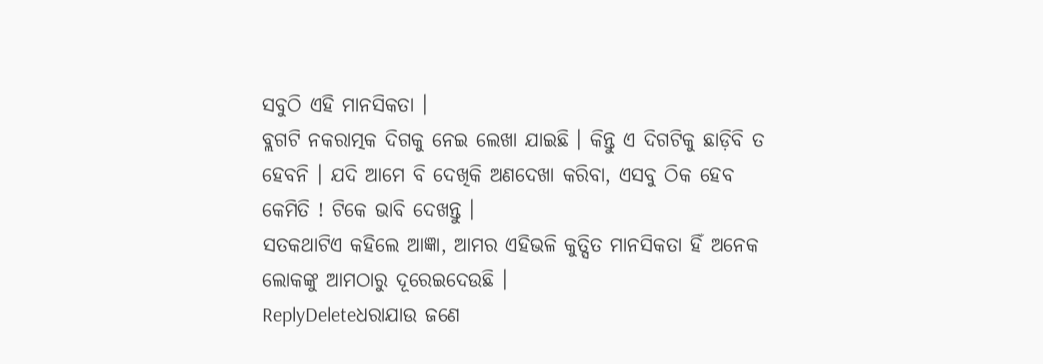ସବୁଠି ଏହି ମାନସିକତା ।
ବ୍ଲଗଟି ନକରାତ୍ମକ ଦିଗକୁ ନେଇ ଲେଖା ଯାଇଛି । କିନ୍ତୁ ଏ ଦିଗଟିକୁ ଛାଡ଼ିବି ତ ହେବନି । ଯଦି ଆମେ ବି ଦେଖିକି ଅଣଦେଖା କରିବା, ଏସବୁ ଠିକ ହେବ କେମିତି ! ଟିକେ ଭାବି ଦେଖନ୍ତୁ ।
ସତକଥାଟିଏ କହିଲେ ଆଜ୍ଞା, ଆମର ଏହିଭଳି କୁତ୍ସିତ ମାନସିକତା ହିଁ ଅନେକ ଲୋକଙ୍କୁ ଆମଠାରୁ ଦୂରେଇଦେଉଛି ।
ReplyDeleteଧରାଯାଉ ଜଣେ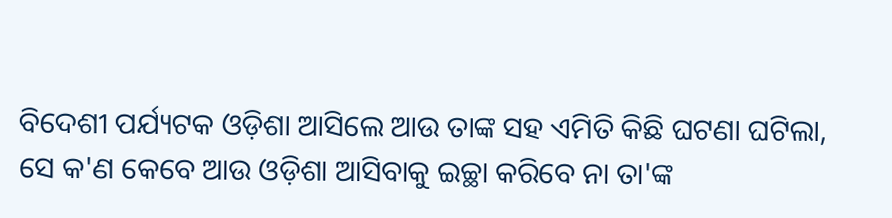ବିଦେଶୀ ପର୍ଯ୍ୟଟକ ଓଡ଼ିଶା ଆସିଲେ ଆଉ ତାଙ୍କ ସହ ଏମିତି କିଛି ଘଟଣା ଘଟିଲା, ସେ କ'ଣ କେବେ ଆଉ ଓଡ଼ିଶା ଆସିବାକୁ ଇଚ୍ଛା କରିବେ ନା ତା'ଙ୍କ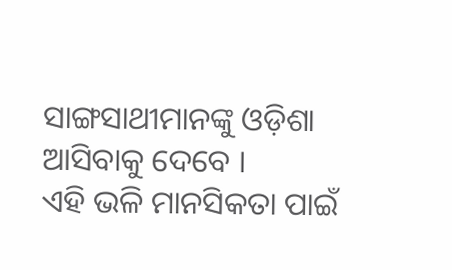ସାଙ୍ଗସାଥୀମାନଙ୍କୁ ଓଡ଼ିଶା ଆସିବାକୁ ଦେବେ ।
ଏହି ଭଳି ମାନସିକତା ପାଇଁ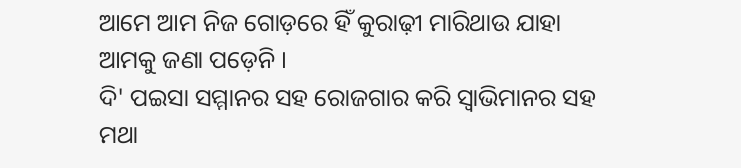ଆମେ ଆମ ନିଜ ଗୋଡ଼ରେ ହିଁ କୁରାଢ଼ୀ ମାରିଥାଉ ଯାହା ଆମକୁ ଜଣା ପଡ଼େନି ।
ଦି' ପଇସା ସମ୍ମାନର ସହ ରୋଜଗାର କରି ସ୍ୱାଭିମାନର ସହ ମଥା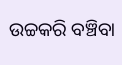ଉଚ୍ଚକରି ବଞ୍ଚିବା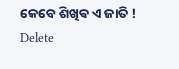କେବେ ଶିଖିଵ ଏ ଜାତି !
Delete